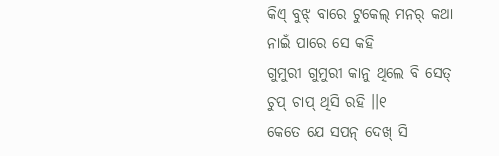କିଏ୍ ବୁଝ୍ ବାରେ ଟୁକେଲ୍ ମନର୍ କଥା
ନାଇଁ ପାରେ ସେ କହି
ଗୁମୁରୀ ଗୁମୁରୀ କାନୁ ଥିଲେ ବି ସେତ୍
ଚୁପ୍ ଚାପ୍ ଥିସି ରହି ।।୧
କେତେ ଯେ ସପନ୍ ଦେଖ୍ ସି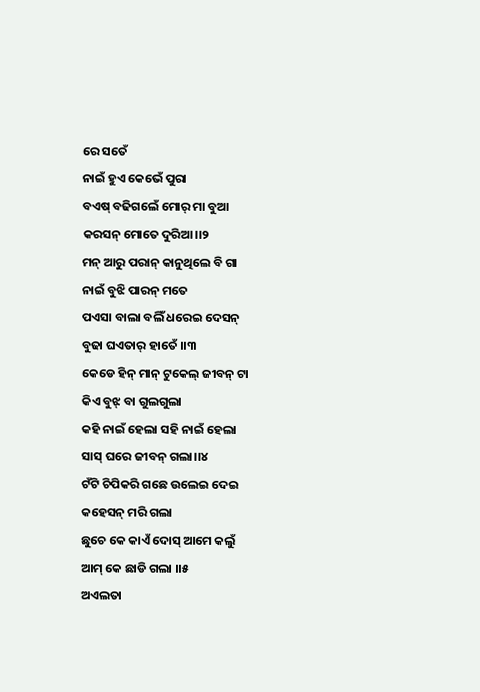ରେ ସତେଁ
ନାଇଁ ହୁଏ କେଭେଁ ପୁରା
ବଏଷ୍ ବଢିଗଲେଁ ମୋର୍ ମା ବୁଆ
କରସନ୍ ମୋତେ ଦୁରିଆ।।୨
ମନ୍ ଆରୁ ପରାନ୍ କାନୁଥିଲେ ବି ଗା
ନାଇଁ ବୁଝି ପାରନ୍ ମତେ
ପଏସା ବାଲା ବଲିଁ ଧରେଇ ଦେସନ୍
ବୁଢା ଘଏତାର୍ ହାତେଁ ।।୩
କେଡେ ହିନ୍ ମାନ୍ ଟୁକେଲ୍ ଜୀବନ୍ ଟା
କିଏ ବୁଝ୍ ବା ଗୁଲଗୁଲା
କହି ନାଇଁ ହେଲା ସହି ନାଇଁ ହେଲା
ସାସ୍ ଘରେ ଜୀବନ୍ ଗଲା।।୪
ଟଁଟି ଚିପିକରି ଗଛେ ଉଲେଇ ଦେଇ
କହେସନ୍ ମରି ଗଲା
ଛୁଚେ କେ କାଏଁ ଦୋସ୍ ଆମେ କଲୁଁ
ଆମ୍ କେ ଛାଡି ଗଲା ।।୫
ଅଏଲତା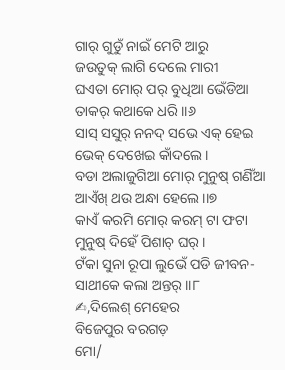ଗାର୍ ଗୁଡୁଁ ନାଇଁ ମେଟି ଆରୁ
ଜଉତୁକ୍ ଲାଗି ଦେଲେ ମାରୀ
ଘଏତା ମୋର୍ ପର୍ ବୁଧିଆ ଭେଁଡିଆ
ତାକର୍ କଥାକେ ଧରି ।।୬
ସାସ୍ ସସୁର୍ ନନଦ୍ ସଭେ ଏକ୍ ହେଇ
ଭେକ୍ ଦେଖେଇ କାଁଦଲେ ।
ବଡା ଅଲାଜୁଗିଆ ମୋର୍ ମୁନୁଷ୍ ଗଣିଁଆ
ଆଏଁଖ୍ ଥଉ ଅନ୍ଧା ହେଲେ।।୭
କାଏଁ କରମି ମୋର୍ କରମ୍ ଟା ଫଟା
ମୁନୁଷ୍ ଦିହେଁ ପିଶାଚ୍ ଘର୍ ।
ଟଁକା ସୁନା ରୂପା ଲୁଭେଁ ପଡି ଜୀବନ-
ସାଥୀକେ କଲା ଅନ୍ତର୍ ।।୮
✍,ଦିଲେଶ୍ ମେହେର
ବିଜେପୁର ବରଗଡ଼
ମୋ/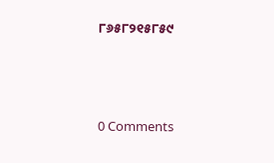୮୬୫୮୨୧୫୮୫୯



0 Comments